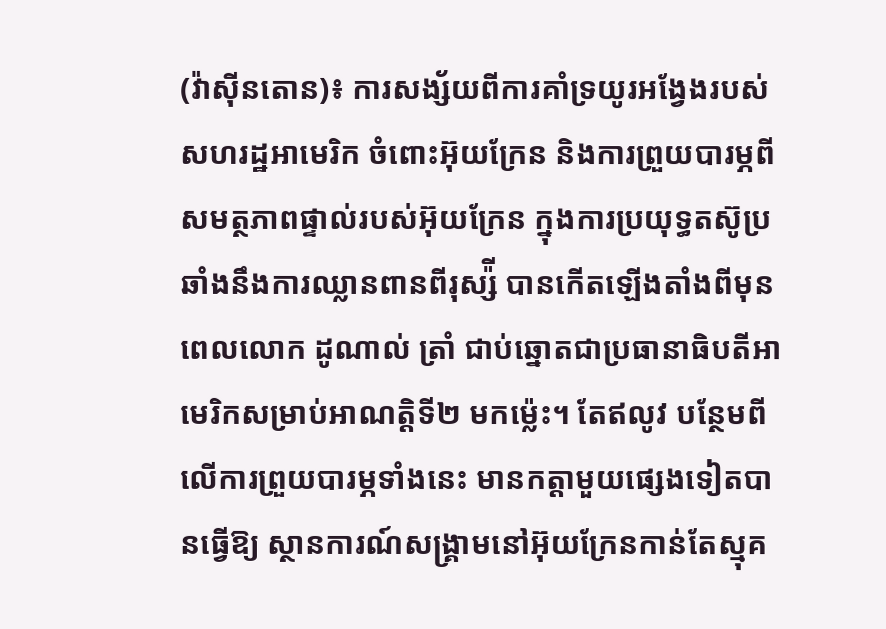(វ៉ាស៊ីនតោន)៖ ការសង្ស័យពីការគាំទ្រយូរអង្វែងរបស់សហរដ្ឋអាមេរិក ចំពោះអ៊ុយក្រែន និងការព្រួយបារម្ភពីសមត្ថភាពផ្ទាល់របស់អ៊ុយក្រែន ក្នុងការប្រយុទ្ធតស៊ូប្រឆាំងនឹងការឈ្លានពានពីរុស្ស៉ី បានកើតឡើងតាំងពីមុនពេលលោក ដូណាល់ ត្រាំ ជាប់ឆ្នោតជាប្រធានាធិបតីអាមេរិកសម្រាប់អាណត្តិទី២ មកម្ល៉េះ។ តែឥលូវ បន្ថែមពីលើការព្រួយបារម្ភទាំងនេះ មានកត្តាមួយផ្សេងទៀតបានធ្វើឱ្យ ស្ថានការណ៍សង្រ្គាមនៅអ៊ុយក្រែនកាន់តែស្មុគ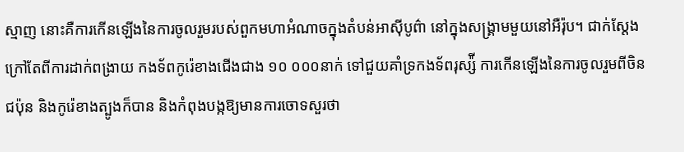ស្មាញ នោះគឺការកើនឡើងនៃការចូលរួមរបស់ពួកមហាអំណាចក្នុងតំបន់អាស៊ីបូព៌ា នៅក្នុងសង្រ្គាមមួយនៅអឺរ៉ុប។ ជាក់ស្ដែង ក្រៅតែពីការដាក់ពង្រាយ កងទ័ពកូរ៉េខាងជើងជាង ១០ ០០០នាក់ ទៅជួយគាំទ្រកងទ័ពរុស្ស៉ី ការកើនឡើងនៃការចូលរួមពីចិន ជប៉ុន និងកូរ៉េខាងត្បូងក៏បាន និងកំពុងបង្កឱ្យមានការចោទសួរថា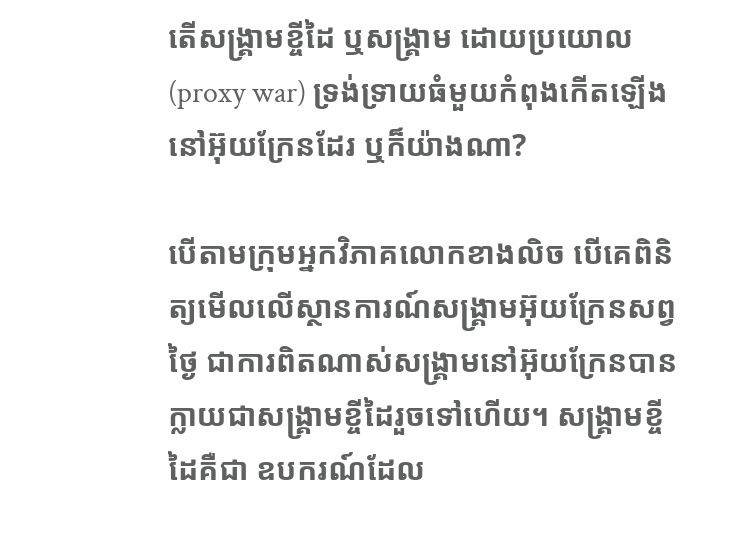តើសង្រ្គាមខ្ចីដៃ ឬសង្រ្គាម ដោយប្រយោល (proxy war) ទ្រង់ទ្រាយធំមួយកំពុងកើតឡើងនៅអ៊ុយក្រែនដែរ ឬក៏យ៉ាងណា?

បើតាមក្រុមអ្នកវិភាគលោកខាងលិច បើគេពិនិត្យមើលលើស្ថានការណ៍សង្រ្គាមអ៊ុយក្រែនសព្វថ្ងៃ ជាការពិតណាស់សង្រ្គាមនៅអ៊ុយក្រែនបានក្លាយជាសង្រ្គាមខ្ចីដៃរួចទៅហើយ។ សង្រ្គាមខ្ចីដៃគឺជា ឧបករណ៍ដែល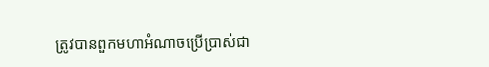ត្រូវបានពួកមហាអំណាចប្រើប្រាស់ជា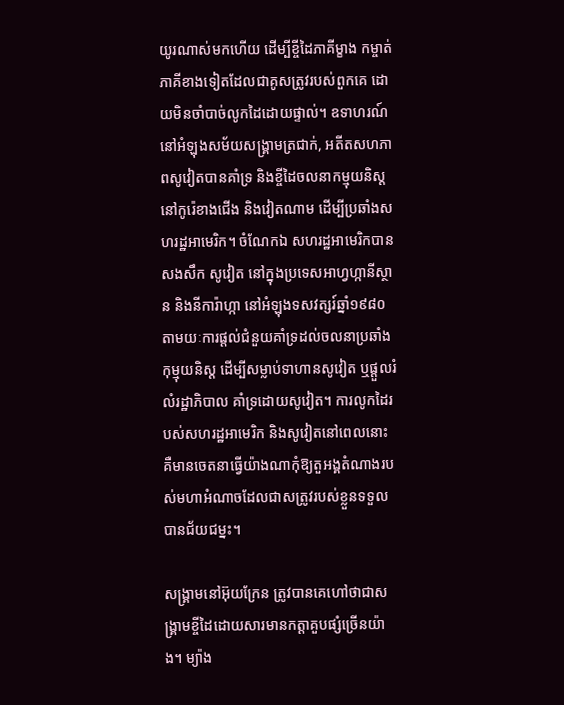យូរណាស់មកហើយ ដើម្បីខ្ចីដៃភាគីម្ខាង កម្ចាត់ភាគីខាងទៀតដែលជាគូសត្រូវរបស់ពួកគេ ដោយមិនចាំបាច់លូកដៃដោយផ្ទាល់។ ឧទាហរណ៍ នៅអំឡុងសម័យសង្រ្គាមត្រជាក់, អតីតសហភាពសូវៀតបានគាំទ្រ និងខ្ចីដៃចលនាកម្មុយនិស្ដនៅកូរ៉េខាងជើង និងវៀតណាម ដើម្បីប្រឆាំងសហរដ្ឋអាមេរិក។ ចំណែកឯ សហរដ្ឋអាមេរិកបានសងសឹក សូវៀត នៅក្នុងប្រទេសអាហ្វហ្កានីស្ថាន និងនីការ៉ាហ្កា នៅអំឡុងទសវត្សរ៍ឆ្នាំ១៩៨០ តាមយៈការផ្ដល់ជំនួយគាំទ្រដល់ចលនាប្រឆាំងកុម្មុយនិស្ដ ដើម្បីសម្លាប់ទាហានសូវៀត ឬផ្ដួលរំលំរដ្ឋាភិបាល គាំទ្រដោយសូវៀត។ ការលូកដៃរបស់សហរដ្ឋអាមេរិក និងសូវៀតនៅពេលនោះ គឺមានចេតនាធ្វើយ៉ាងណាកុំឱ្យតួអង្គតំណាងរបស់មហាអំណាចដែលជាសត្រូវរបស់ខ្លួនទទួលបានជ័យជម្នះ។

សង្រ្គាមនៅអ៊ុយក្រែន ត្រូវបានគេហៅថាជាសង្រ្គាមខ្ចីដៃដោយសារមានកត្តាគួបផ្សំច្រើនយ៉ាង។ ម្យ៉ាង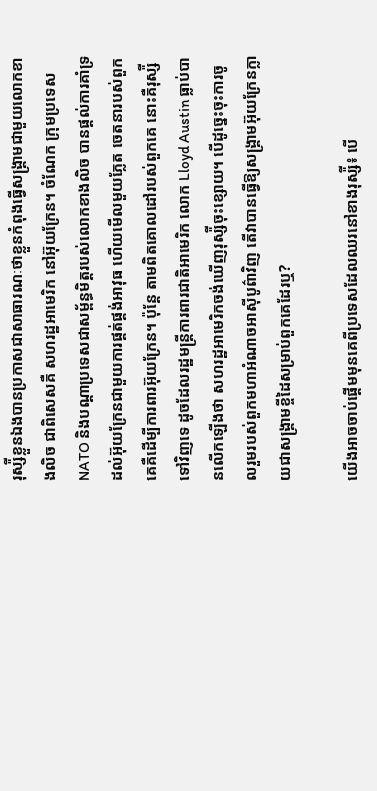រុស្ស៉ីខ្លួនឯងបានប្រកាសជាសាធារណៈថាខ្លួនកំពុងធ្វើសង្រ្គាមជាមួយលោកខាងលិច ជាពិសេសគឺ សហរដ្ឋអាមេរិក នៅអ៊ុយក្រែន។ ចំណែក ក្រុមប្រទេស NATO និងបណ្ដាប្រទេសជាសម្ព័ន្ធមិត្តរបស់លោកខាងលិច បានផ្ដល់ការគាំទ្រដល់អ៊ុយក្រែនជាមួយការផ្គត់ផ្គង់អាវុធ ហើយមើលមួយភ្លែត ចេតនារបស់ពួកគេគឺដើម្បីការពារអ៊ុយក្រែន។ ប៉ុន្តែ តាមពិតគោលដៅរបស់ពួកគេ នោះគឺរុស្ស៉ីទៅវិញទេ ដូចដែលរដ្ឋមន្ត្រីការពារជាតិអាមេរិក លោក Lloyd Austin ធ្លាប់បានលើកឡើងថា សហរដ្ឋអាមេរិកចង់ឃើញរុស្ស៉ីចុះខ្សោយ។ បើដូច្នេះចុះការចូលរួមរបស់ពួកមហាអំណាចអាស៊ីបូព៌ាវិញ តើវាបានធ្វើឱ្យសង្រ្គាមអ៊ុយក្រែនក្លាយជាសង្រ្គាមខ្ចីដៃសម្រាប់ពួកគេដែរឬ?

យើងអាចចាប់ផ្ដើមមុនគេពីប្រទេសដែលឈរនៅខាងរុស្ស៉ី៖ បើ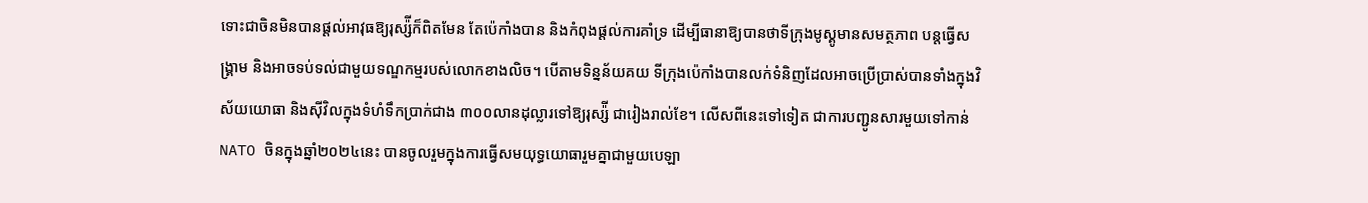ទោះជាចិនមិនបានផ្ដល់អាវុធឱ្យរុស្ស៉ីក៏ពិតមែន តែប៉េកាំងបាន និងកំពុងផ្ដល់ការគាំទ្រ ដើម្បីធានាឱ្យបានថាទីក្រុងមូស្គូមានសមត្ថភាព បន្តធ្វើសង្រ្គាម និងអាចទប់ទល់ជាមួយទណ្ឌកម្មរបស់លោកខាងលិច។ បើតាមទិន្នន័យគយ ទីក្រុងប៉េកាំងបានលក់ទំនិញដែលអាចប្រើប្រាស់បានទាំងក្នុងវិស័យយោធា និងស៊ីវិលក្នុងទំហំទឹកប្រាក់ជាង ៣០០លានដុល្លារទៅឱ្យរុស្ស៉ី ជារៀងរាល់ខែ។ លើសពីនេះទៅទៀត ជាការបញ្ជូនសារមួយទៅកាន់ NATO ចិនក្នុងឆ្នាំ២០២៤នេះ បានចូលរួមក្នុងការធ្វើសមយុទ្ធយោធារួមគ្នាជាមួយបេឡា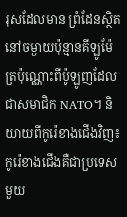រុសដែលមាន ព្រំដែនស្ថិតនៅចម្ងាយប៉ុន្មានគីឡូម៉ែត្រប៉ុណ្ណោះពីប៉ូឡូញដែលជាសមាជិក NATO។ និយាយពីកូរ៉េខាងជើងវិញ៖ កូរ៉េខាងជើងគឺជាប្រទេសមួយ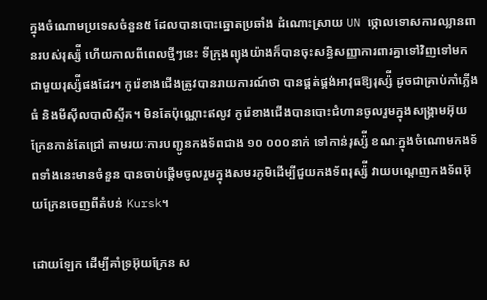ក្នុងចំណោមប្រទេសចំនួន៥ ដែលបានបោះឆ្នោតប្រឆាំង ដំណោះស្រាយ UN ថ្កោលទោសការឈ្លានពានរបស់រុស្ស៉ី ហើយកាលពីពេលថ្មីៗនេះ ទីក្រុងព្យុងយ៉ាងក៏បានចុះសន្ធិសញ្ញាការពារគ្នាទៅវិញទៅមកជាមួយរុស្ស៉ីផងដែរ។ កូរ៉េខាងជើងត្រូវបានរាយការណ៍ថា បានផ្គត់ផ្គង់អាវុធឱ្យរុស្ស៉ី ដូចជាគ្រាប់កាំភ្លើងធំ និងមីស៊ីលបាលិស្ទីគ។ មិនតែប៉ុណ្ណោះឥលូវ កូរ៉េខាងជើងបានបោះជំហានចូលរួមក្នុងសង្រ្គាមអ៊ុយក្រែនកាន់តែជ្រៅ តាមរយៈការបញ្ជូនកងទ័ពជាង ១០ ០០០នាក់ ទៅកាន់រុស្ស៉ី ខណៈក្នុងចំណោមកងទ័ពទាំងនេះមានចំនួន បានចាប់ផ្ដើមចូលរួមក្នុងសមរភូមិដើម្បីជួយកងទ័ពរុស្ស៉ី វាយបណ្ដេញកងទ័ពអ៊ុយក្រែនចេញពីតំបន់ Kursk។

ដោយឡែក ដើម្បីគាំទ្រអ៊ុយក្រែន ស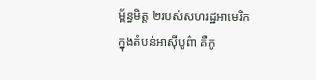ម្ព័ន្ធមិត្ត ២របស់សហរដ្ឋអាមេរិក ក្នុងតំបន់អាស៊ីបូព៌ា គឺកូ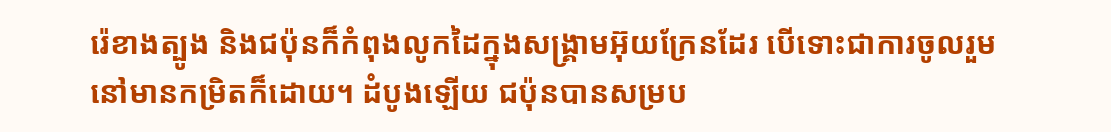រ៉េខាងត្បូង និងជប៉ុនក៏កំពុងលូកដៃក្នុងសង្រ្គាមអ៊ុយក្រែនដែរ បើទោះជាការចូលរួមនៅមានកម្រិតក៏ដោយ។ ដំបូងឡើយ ជប៉ុនបានសម្រប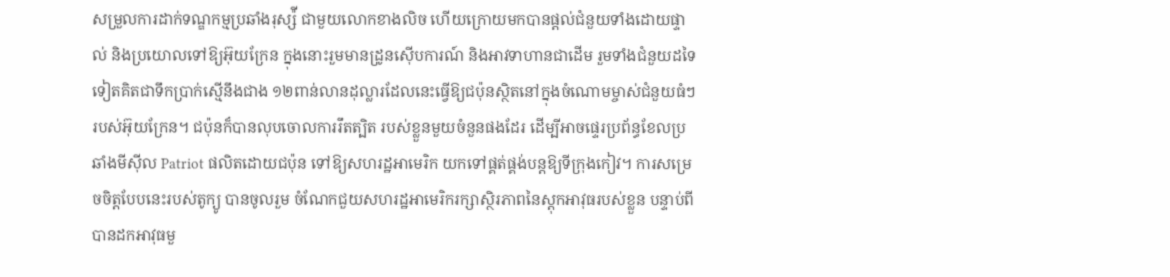សម្រួលការដាក់ទណ្ឌកម្មប្រឆាំងរុស្ស៉ី ជាមួយលោកខាងលិច ហើយក្រោយមកបានផ្ដល់ជំនួយទាំងដោយផ្ទាល់ និងប្រយោលទៅឱ្យអ៊ុយក្រែន ក្នុងនោះរួមមានដ្រូនស៊ើបការណ៍ និងអាវទាហានជាដើម រួមទាំងជំនួយដទៃទៀតគិតជាទឹកប្រាក់ស្មើនឹងជាង ១២ពាន់លានដុល្លារដែលនេះធ្វើឱ្យជប៉ុនស្ថិតនៅក្នុងចំណោមម្ចាស់ជំនួយធំៗរបស់អ៊ុយក្រែន។ ជប៉ុនក៏បានលុបចោលការរឹតត្បិត របស់ខ្លួនមួយចំនួនផងដែរ ដើម្បីអាចផ្ទេរប្រព័ន្ធខែលប្រឆាំងមីស៊ីល Patriot ផលិតដោយជប៉ុន ទៅឱ្យសហរដ្ឋអាមេរិក យកទៅផ្គត់ផ្គង់បន្តឱ្យទីក្រុងកៀវ។ ការសម្រេចចិត្តបែបនេះរបស់តូក្យូ បានចូលរួម ចំណែកជួយសហរដ្ឋអាមេរិករក្សាស្ថិរភាពនៃស្ដុកអាវុធរបស់ខ្លួន បន្ទាប់ពីបានដកអាវុធមួ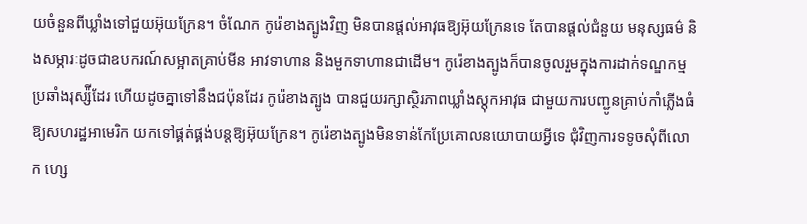យចំនួនពីឃ្លាំងទៅជួយអ៊ុយក្រែន។ ចំណែក កូរ៉េខាងត្បូងវិញ មិនបានផ្ដល់អាវុធឱ្យអ៊ុយក្រែនទេ តែបានផ្ដល់ជំនួយ មនុស្សធម៌ និងសម្ភារៈដូចជាឧបករណ៍សម្អាតគ្រាប់មីន អាវទាហាន និងមួកទាហានជាដើម។ កូរ៉េខាងត្បូងក៏បានចូលរួមក្នុងការដាក់ទណ្ឌកម្មប្រឆាំងរុស្ស៉ីដែរ ហើយដូចគ្នាទៅនឹងជប៉ុនដែរ កូរ៉េខាងត្បូង បានជួយរក្សាស្ថិរភាពឃ្លាំងស្ដុកអាវុធ ជាមួយការបញ្ជូនគ្រាប់កាំភ្លើងធំឱ្យសហរដ្ឋអាមេរិក យកទៅផ្គត់ផ្គង់បន្តឱ្យអ៊ុយក្រែន។ កូរ៉េខាងត្បូងមិនទាន់កែប្រែគោលនយោបាយអ្វីទេ ជុំវិញការទទូចសុំពីលោក ហ្សេ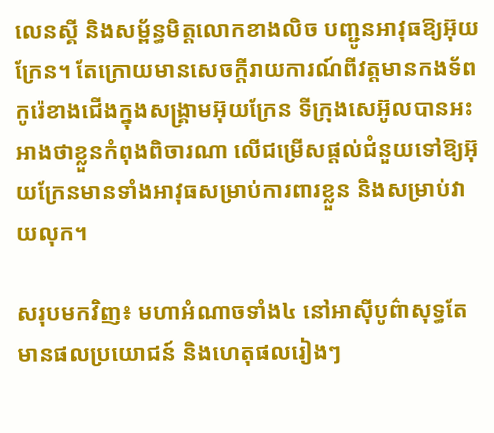លេនស្គី និងសម្ព័ន្ធមិត្តលោកខាងលិច បញ្ជូនអាវុធឱ្យអ៊ុយក្រែន។ តែក្រោយមានសេចក្ដីរាយការណ៍ពីវត្តមានកងទ័ពកូរ៉េខាងជើងក្នុងសង្រ្គាមអ៊ុយក្រែន ទីក្រុងសេអ៊ូលបានអះអាងថាខ្លួនកំពុងពិចារណា លើជម្រើសផ្ដល់ជំនួយទៅឱ្យអ៊ុយក្រែនមានទាំងអាវុធសម្រាប់ការពារខ្លួន និងសម្រាប់វាយលុក។

សរុបមកវិញ៖ មហាអំណាចទាំង៤ នៅអាស៊ីបូព៌ាសុទ្ធតែមានផលប្រយោជន៍ និងហេតុផលរៀងៗ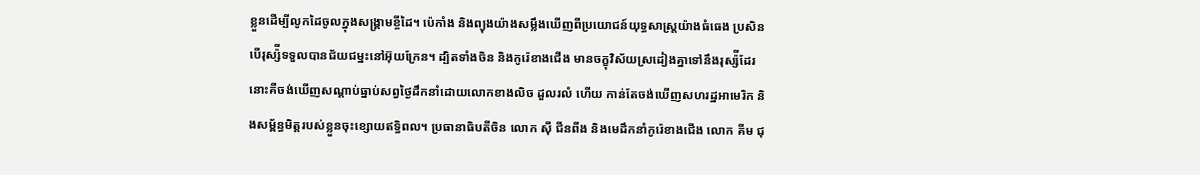ខ្លួនដើម្បីលូកដៃចូលក្នុងសង្រ្គាមខ្ចីដៃ។ ប៉េកាំង និងព្យុងយ៉ាងសម្លឹងឃើញពីប្រយោជន៍យុទ្ធសាស្ត្រយ៉ាងធំធេង ប្រសិនបើរុស្ស៉ីទទួលបានជ័យជម្នះនៅអ៊ុយក្រែន។ ដ្បិតទាំងចិន និងកូរ៉េខាងជើង មានចក្ខុវិស័យស្រដៀងគ្នាទៅនឹងរុស្ស៉ីដែរ នោះគឺចង់ឃើញសណ្ដាប់ធ្នាប់សព្វថ្ងៃដឹកនាំដោយលោកខាងលិច ដួលរលំ ហើយ កាន់តែចង់ឃើញសហរដ្ឋអាមេរិក និងសម្ព័ន្ធមិត្តរបស់ខ្លួនចុះខ្សោយឥទ្ធិពល។ ប្រធានាធិបតីចិន លោក ស៊ី ជីនពីង និងមេដឹកនាំកូរ៉េខាងជើង លោក គីម ជុ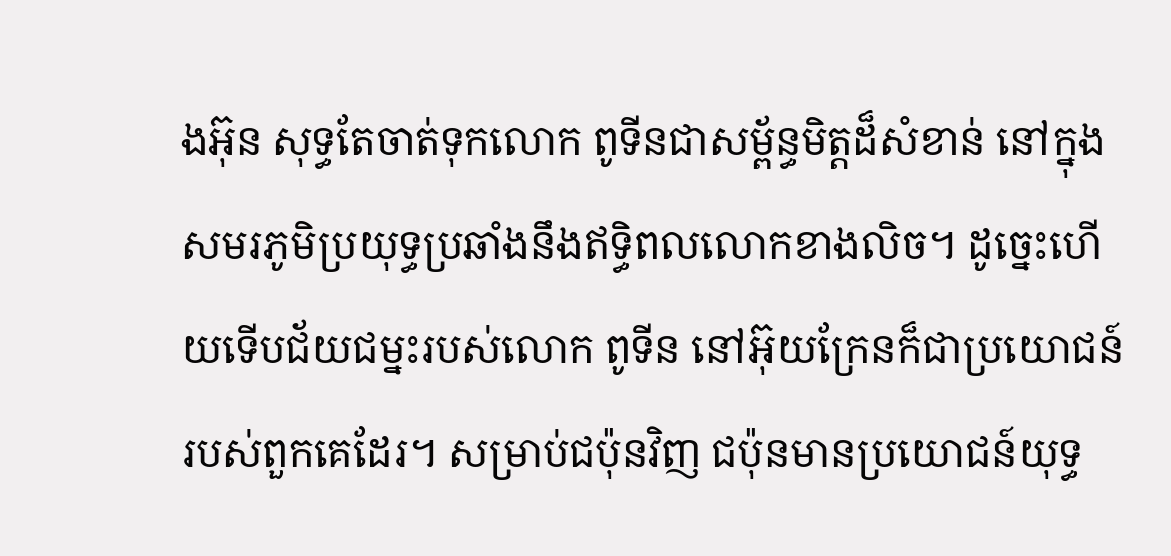ងអ៊ុន សុទ្ធតែចាត់ទុកលោក ពូទីនជាសម្ព័ន្ធមិត្តដ៏សំខាន់ នៅក្នុងសមរភូមិប្រយុទ្ធប្រឆាំងនឹងឥទ្ធិពលលោកខាងលិច។ ដូច្នេះហើយទើបជ័យជម្នះរបស់លោក ពូទីន នៅអ៊ុយក្រែនក៏ជាប្រយោជន៍របស់ពួកគេដែរ។ សម្រាប់ជប៉ុនវិញ ជប៉ុនមានប្រយោជន៍យុទ្ធ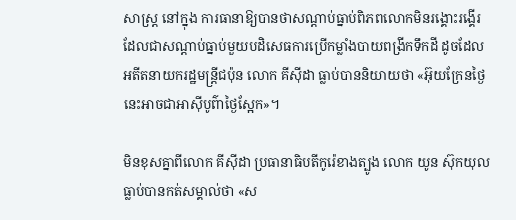សាស្ត្រ នៅក្នុង ការធានាឱ្យបានថាសណ្ដាប់ធ្នាប់ពិភពលោកមិនរង្គោះរង្គើរ ដែលជាសណ្ដាប់ធ្នាប់មួយបដិសេធការប្រើកម្លាំងបាយពង្រីកទឹកដី ដូចដែលអតីតនាយករដ្ឋមន្ត្រីជប៉ុន លោក គីស៊ីដា ធ្លាប់បាននិយាយថា «អ៊ុយក្រែនថ្ងៃនេះអាចជាអាស៊ីបូព៌ាថ្ងៃស្អែក»។

មិនខុសគ្នាពីលោក គីស៊ីដា ប្រធានាធិបតីកូរ៉េខាងត្បូង លោក យូន ស៊ុកយុល ធ្លាប់បានកត់សម្គាល់ថា «ស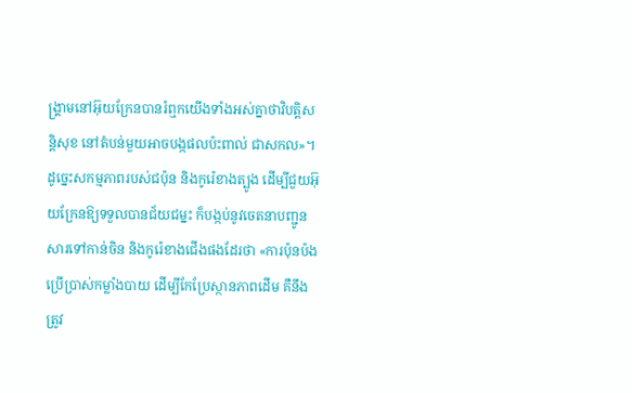ង្រ្គាមនៅអ៊ុយក្រែនបានរំឮកយើងទាំងអស់គ្នាថាវិបត្តិសន្តិសុខ នៅតំបន់មួយអាចបង្កផលប៉ះពាល់ ជាសកល»។ ដូច្នេះសកម្មភាពរបស់ជប៉ុន និងកូរ៉េខាងត្បូង ដើម្បីជួយអ៊ុយក្រែនឱ្យទទួលបានជ័យជម្នះ ក៏បង្កប់នូវចេតនាបញ្ជូនសារទៅកាន់ចិន និងកូរ៉េខាងជើងផងដែរថា «ការប៉ុនប៉ងប្រើប្រាស់កម្លាំងបាយ ដើម្បីកែប្រែស្ថានភាពដើម គឺនឹងត្រូវ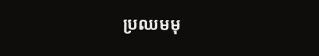ប្រឈមមុ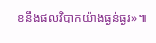ខនឹងផលវិបាកយ៉ាងធ្ងន់ធ្ងរ»៕